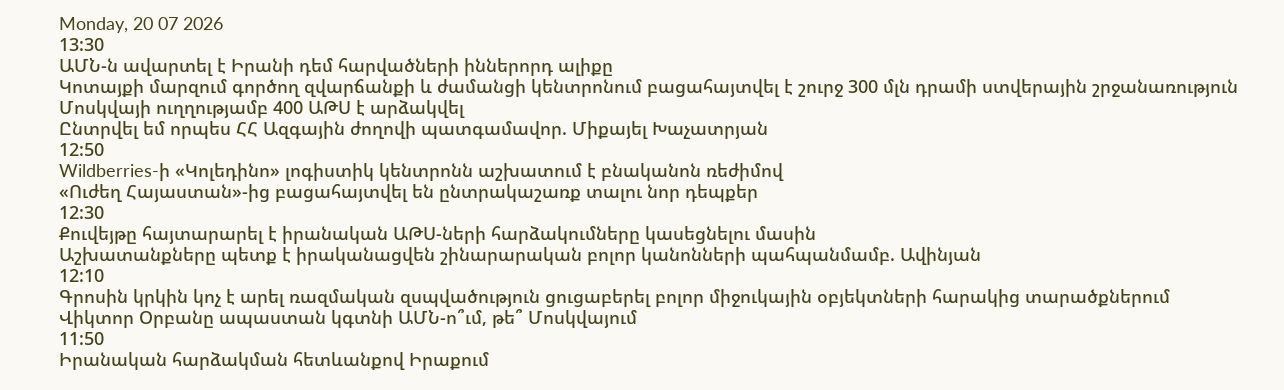Monday, 20 07 2026
13:30
ԱՄՆ-ն ավարտել է Իրանի դեմ հարվածների իններորդ ալիքը
Կոտայքի մարզում գործող զվարճանքի և ժամանցի կենտրոնում բացահայտվել է շուրջ 300 մլն դրամի ստվերային շրջանառություն
Մոսկվայի ուղղությամբ 400 ԱԹՍ է արձակվել
Ընտրվել եմ որպես ՀՀ Ազգային ժողովի պատգամավոր. Միքայել Խաչատրյան
12:50
Wildberries-ի «Կոլեդինո» լոգիստիկ կենտրոնն աշխատում է բնականոն ռեժիմով
«Ուժեղ Հայաստան»-ից բացահայտվել են ընտրակաշառք տալու նոր դեպքեր
12:30
Քուվեյթը հայտարարել է իրանական ԱԹՍ-ների հարձակումները կասեցնելու մասին
Աշխատանքները պետք է իրականացվեն շինարարական բոլոր կանոնների պահպանմամբ. Ավինյան
12:10
Գրոսին կրկին կոչ է արել ռազմական զսպվածություն ցուցաբերել բոլոր միջուկային օբյեկտների հարակից տարածքներում
Վիկտոր Օրբանը ապաստան կգտնի ԱՄՆ-ո՞ւմ, թե՞ Մոսկվայում
11:50
Իրանական հարձակման հետևանքով Իրաքում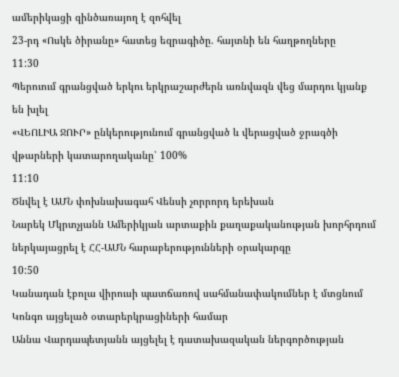ամերիկացի զինծառայող է զոհվել
23-րդ «Ոսկե ծիրանը» հատեց եզրագիծը. հայտնի են հաղթողները
11:30
Պերուում գրանցված երկու երկրաշարժերն առնվազն վեց մարդու կյանք են խլել
«ՎԵՈԼԻԱ ՋՈՒՐ» ընկերությունում գրանցված և վերացված ջրագծի վթարների կատարողականը՝ 100%
11:10
Ծնվել է ԱՄՆ փոխնախագահ Վենսի չորրորդ երեխան
Նարեկ Մկրտչյանն Ամերիկյան արտաքին քաղաքականության խորհրդում ներկայացրել է ՀՀ-ԱՄՆ հարաբերությունների օրակարգը
10:50
Կանադան էբոլա վիրուսի պատճառով սահմանափակումներ է մտցնում Կոնգո այցելած օտարերկրացիների համար
Աննա Վարդապետյանն այցելել է դատախազական ներգործության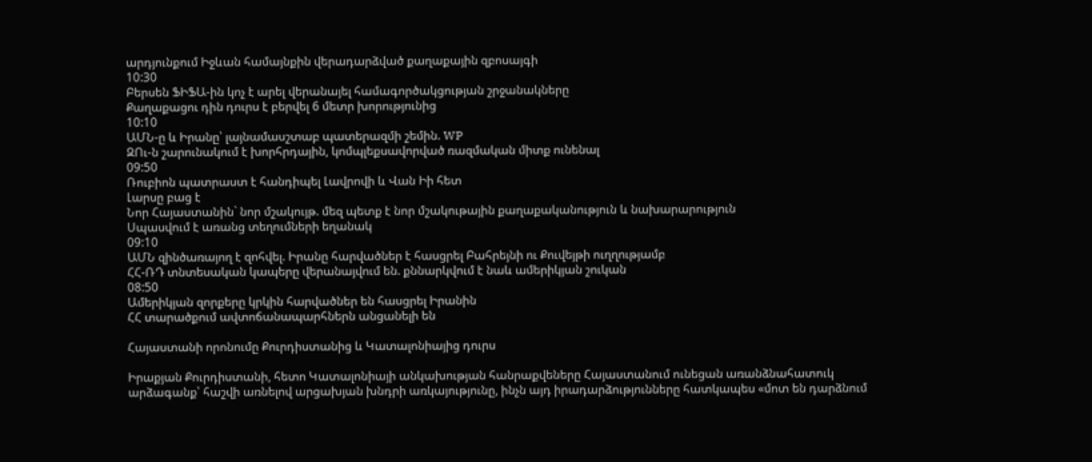արդյունքում Իջևան համայնքին վերադարձված քաղաքային զբոսայգի
10:30
Բերսեն ՖԻՖԱ-ին կոչ է արել վերանայել համագործակցության շրջանակները
Քաղաքացու դին դուրս է բերվել 6 մետր խորությունից
10:10
ԱՄՆ-ը և Իրանը՝ լայնամասշտաբ պատերազմի շեմին. WP
ԶՈւ-ն շարունակում է խորհրդային, կոմպլեքսավորված ռազմական միտք ունենալ
09:50
Ռուբիոն պատրաստ է հանդիպել Լավրովի և Վան Իի հետ
Լարսը բաց է
Նոր Հայաստանին` նոր մշակույթ. մեզ պետք է նոր մշակութային քաղաքականություն և նախարարություն
Սպասվում է առանց տեղումների եղանակ
09:10
ԱՄՆ զինծառայող է զոհվել. Իրանը հարվածներ է հասցրել Բահրեյնի ու Քուվեյթի ուղղությամբ
ՀՀ-ՌԴ տնտեսական կապերը վերանայվում են. քննարկվում է նաև ամերիկյան շուկան
08:50
Ամերիկյան զորքերը կրկին հարվածներ են հասցրել Իրանին
ՀՀ տարածքում ավտոճանապարհներն անցանելի են

Հայաստանի որոնումը Քուրդիստանից և Կատալոնիայից դուրս

Իրաքյան Քուրդիստանի, հետո Կատալոնիայի անկախության հանրաքվեները Հայաստանում ունեցան առանձնահատուկ արձագանք՝ հաշվի առնելով արցախյան խնդրի առկայությունը, ինչն այդ իրադարձությունները հատկապես «մոտ են դարձնում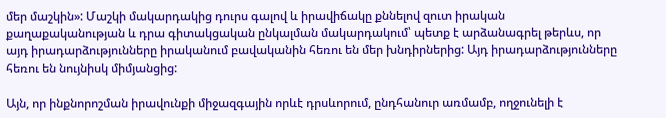մեր մաշկին»: Մաշկի մակարդակից դուրս գալով և իրավիճակը քննելով զուտ իրական քաղաքականության և դրա գիտակցական ընկալման մակարդակում՝ պետք է արձանագրել թերևս, որ այդ իրադարձությունները իրականում բավականին հեռու են մեր խնդիրներից: Այդ իրադարձությունները հեռու են նույնիսկ միմյանցից:

Այն, որ ինքնորոշման իրավունքի միջազգային որևէ դրսևորում, ընդհանուր առմամբ, ողջունելի է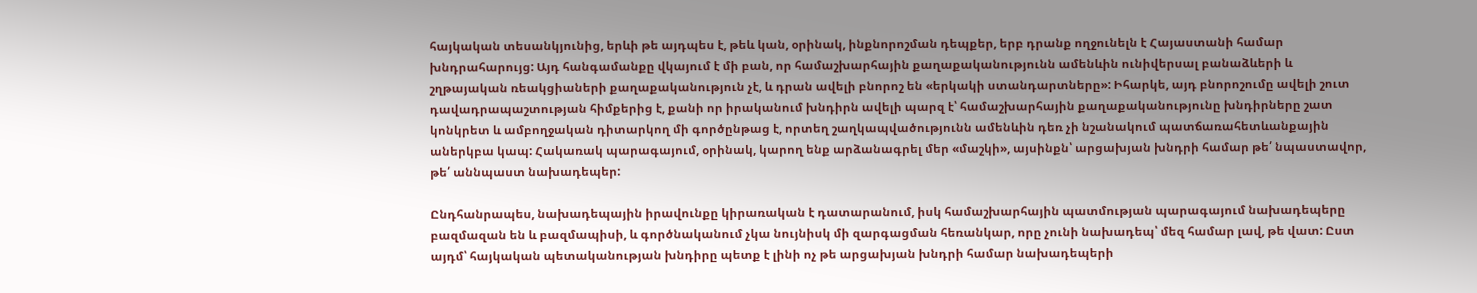հայկական տեսանկյունից, երևի թե այդպես է, թեև կան, օրինակ, ինքնորոշման դեպքեր, երբ դրանք ողջունելն է Հայաստանի համար խնդրահարույց: Այդ հանգամանքը վկայում է մի բան, որ համաշխարհային քաղաքականությունն ամենևին ունիվերսալ բանաձևերի և շղթայական ռեակցիաների քաղաքականություն չէ, և դրան ավելի բնորոշ են «երկակի ստանդարտները»: Իհարկե, այդ բնորոշումը ավելի շուտ դավադրապաշտության հիմքերից է, քանի որ իրականում խնդիրն ավելի պարզ է՝ համաշխարհային քաղաքականությունը խնդիրները շատ կոնկրետ և ամբողջական դիտարկող մի գործընթաց է, որտեղ շաղկապվածությունն ամենևին դեռ չի նշանակում պատճառահետևանքային աներկբա կապ: Հակառակ պարագայում, օրինակ, կարող ենք արձանագրել մեր «մաշկի», այսինքն՝ արցախյան խնդրի համար թե՛ նպաստավոր, թե՛ աննպաստ նախադեպեր:

Ընդհանրապես, նախադեպային իրավունքը կիրառական է դատարանում, իսկ համաշխարհային պատմության պարագայում նախադեպերը բազմազան են և բազմապիսի, և գործնականում չկա նույնիսկ մի զարգացման հեռանկար, որը չունի նախադեպ՝ մեզ համար լավ, թե վատ: Ըստ այդմ՝ հայկական պետականության խնդիրը պետք է լինի ոչ թե արցախյան խնդրի համար նախադեպերի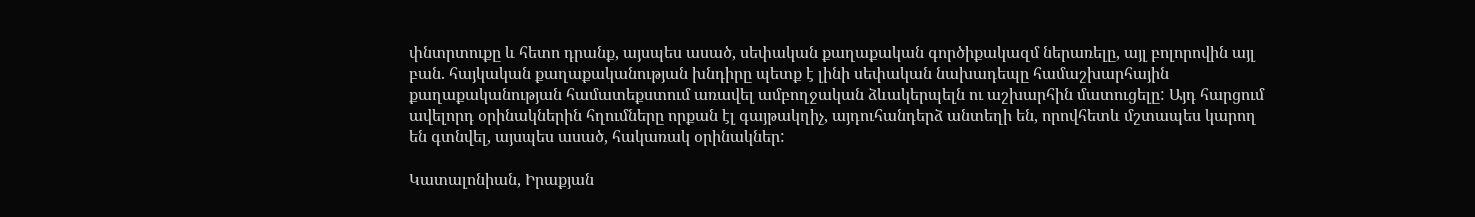փնտրտուքը և հետո դրանք, այսպես ասած, սեփական քաղաքական գործիքակազմ ներառելը, այլ բոլորովին այլ բան. հայկական քաղաքականության խնդիրը պետք է լինի սեփական նախադեպը համաշխարհային քաղաքականության համատեքստում առավել ամբողջական ձևակերպելն ու աշխարհին մատուցելը: Այդ հարցում ավելորդ օրինակներին հղումները որքան էլ գայթակղիչ, այդուհանդերձ անտեղի են, որովհետև մշտապես կարող են գտնվել, այսպես ասած, հակառակ օրինակներ:

Կատալոնիան, Իրաքյան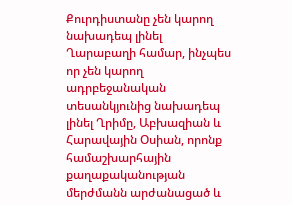Քուրդիստանը չեն կարող նախադեպ լինել Ղարաբաղի համար, ինչպես որ չեն կարող ադրբեջանական տեսանկյունից նախադեպ լինել Ղրիմը, Աբխազիան և Հարավային Օսիան, որոնք համաշխարհային քաղաքականության մերժմանն արժանացած և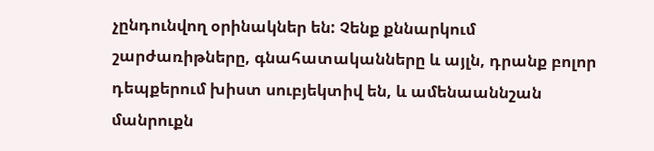չընդունվող օրինակներ են: Չենք քննարկում շարժառիթները, գնահատականները և այլն, դրանք բոլոր դեպքերում խիստ սուբյեկտիվ են, և ամենաաննշան մանրուքն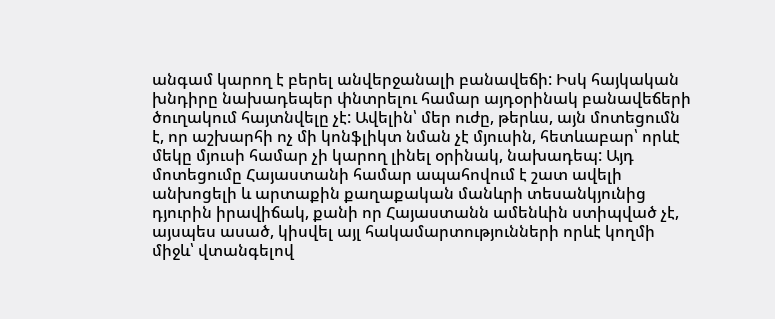անգամ կարող է բերել անվերջանալի բանավեճի: Իսկ հայկական խնդիրը նախադեպեր փնտրելու համար այդօրինակ բանավեճերի ծուղակում հայտնվելը չէ: Ավելին՝ մեր ուժը, թերևս, այն մոտեցումն է, որ աշխարհի ոչ մի կոնֆլիկտ նման չէ մյուսին, հետևաբար՝ որևէ մեկը մյուսի համար չի կարող լինել օրինակ, նախադեպ: Այդ մոտեցումը Հայաստանի համար ապահովում է շատ ավելի անխոցելի և արտաքին քաղաքական մանևրի տեսանկյունից դյուրին իրավիճակ, քանի որ Հայաստանն ամենևին ստիպված չէ, այսպես ասած, կիսվել այլ հակամարտությունների որևէ կողմի միջև՝ վտանգելով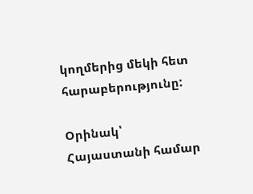կողմերից մեկի հետ հարաբերությունը:

Օրինակ՝ Հայաստանի համար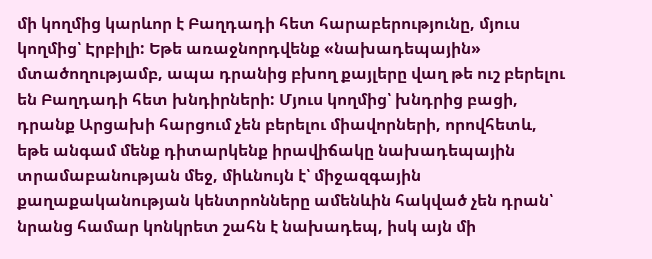մի կողմից կարևոր է Բաղդադի հետ հարաբերությունը, մյուս կողմից՝ Էրբիլի: Եթե առաջնորդվենք «նախադեպային» մտածողությամբ, ապա դրանից բխող քայլերը վաղ թե ուշ բերելու են Բաղդադի հետ խնդիրների: Մյուս կողմից՝ խնդրից բացի, դրանք Արցախի հարցում չեն բերելու միավորների, որովհետև, եթե անգամ մենք դիտարկենք իրավիճակը նախադեպային տրամաբանության մեջ, միևնույն է՝ միջազգային քաղաքականության կենտրոնները ամենևին հակված չեն դրան՝ նրանց համար կոնկրետ շահն է նախադեպ, իսկ այն մի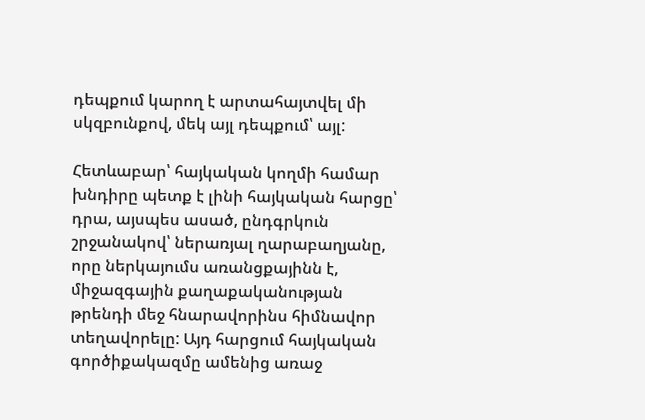դեպքում կարող է արտահայտվել մի սկզբունքով, մեկ այլ դեպքում՝ այլ:

Հետևաբար՝ հայկական կողմի համար խնդիրը պետք է լինի հայկական հարցը՝ դրա, այսպես ասած, ընդգրկուն շրջանակով՝ ներառյալ ղարաբաղյանը, որը ներկայումս առանցքայինն է, միջազգային քաղաքականության թրենդի մեջ հնարավորինս հիմնավոր տեղավորելը: Այդ հարցում հայկական գործիքակազմը ամենից առաջ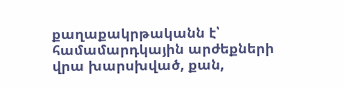քաղաքակրթականն է՝ համամարդկային արժեքների վրա խարսխված, քան,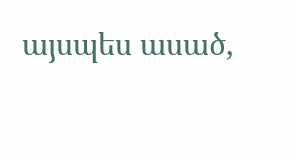այսպես ասած,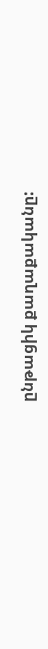ընթացիկ քաղաքականը: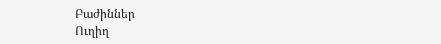Բաժիններ
Ուղիղ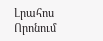Լրահոս
Որոնում